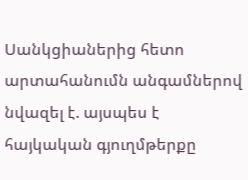Սանկցիաներից հետո արտահանումն անգամներով նվազել է. այսպես է հայկական գյուղմթերքը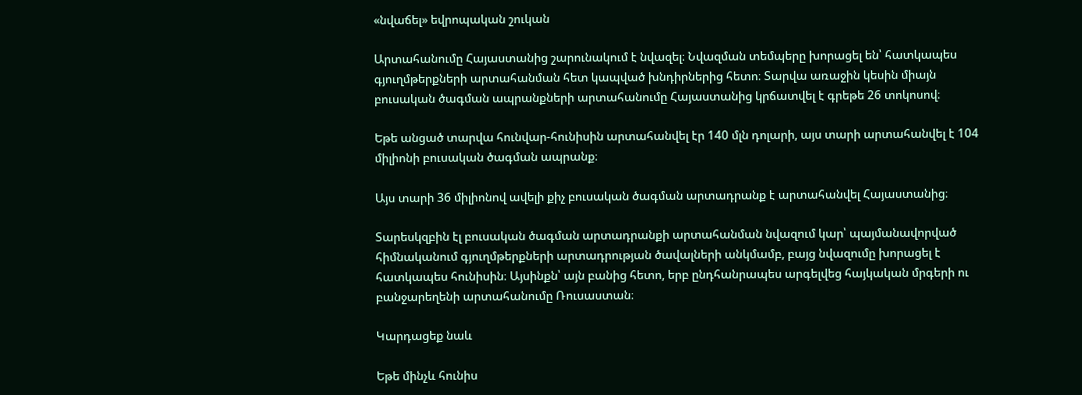«նվաճել» եվրոպական շուկան

Արտահանումը Հայաստանից շարունակում է նվազել։ Նվազման տեմպերը խորացել են՝ հատկապես գյուղմթերքների արտահանման հետ կապված խնդիրներից հետո։ Տարվա առաջին կեսին միայն բուսական ծագման ապրանքների արտահանումը Հայաստանից կրճատվել է գրեթե 26 տոկոսով։

Եթե անցած տարվա հունվար-հունիսին արտահանվել էր 140 մլն դոլարի, այս տարի արտահանվել է 104 միլիոնի բուսական ծագման ապրանք։

Այս տարի 36 միլիոնով ավելի քիչ բուսական ծագման արտադրանք է արտահանվել Հայաստանից։

Տարեսկզբին էլ բուսական ծագման արտադրանքի արտահանման նվազում կար՝ պայմանավորված հիմնականում գյուղմթերքների արտադրության ծավալների անկմամբ, բայց նվազումը խորացել է հատկապես հունիսին։ Այսինքն՝ այն բանից հետո, երբ ընդհանրապես արգելվեց հայկական մրգերի ու բանջարեղենի արտահանումը Ռուսաստան։

Կարդացեք նաև

Եթե մինչև հունիս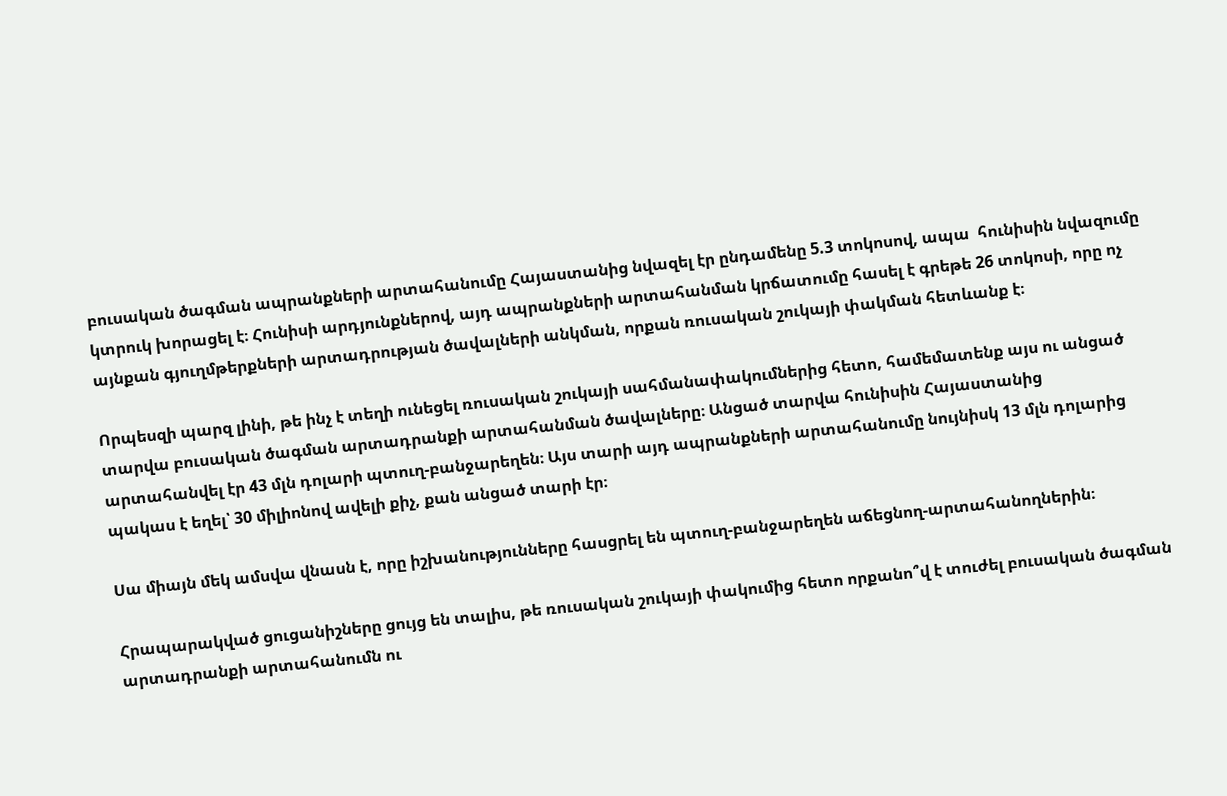բուսական ծագման ապրանքների արտահանումը Հայաստանից նվազել էր ընդամենը 5.3 տոկոսով, ապա  հունիսին նվազումը կտրուկ խորացել է։ Հունիսի արդյունքներով, այդ ապրանքների արտահանման կրճատումը հասել է գրեթե 26 տոկոսի, որը ոչ այնքան գյուղմթերքների արտադրության ծավալների անկման, որքան ռուսական շուկայի փակման հետևանք է։

Որպեսզի պարզ լինի, թե ինչ է տեղի ունեցել ռուսական շուկայի սահմանափակումներից հետո, համեմատենք այս ու անցած տարվա բուսական ծագման արտադրանքի արտահանման ծավալները։ Անցած տարվա հունիսին Հայաստանից արտահանվել էր 43 մլն դոլարի պտուղ-բանջարեղեն։ Այս տարի այդ ապրանքների արտահանումը նույնիսկ 13 մլն դոլարից պակաս է եղել՝ 30 միլիոնով ավելի քիչ, քան անցած տարի էր։

Սա միայն մեկ ամսվա վնասն է, որը իշխանությունները հասցրել են պտուղ-բանջարեղեն աճեցնող-արտահանողներին։

Հրապարակված ցուցանիշները ցույց են տալիս, թե ռուսական շուկայի փակումից հետո որքանո՞վ է տուժել բուսական ծագման արտադրանքի արտահանումն ու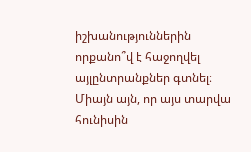իշխանություններին որքանո՞վ է հաջողվել այլընտրանքներ գտնել։ Միայն այն, որ այս տարվա հունիսին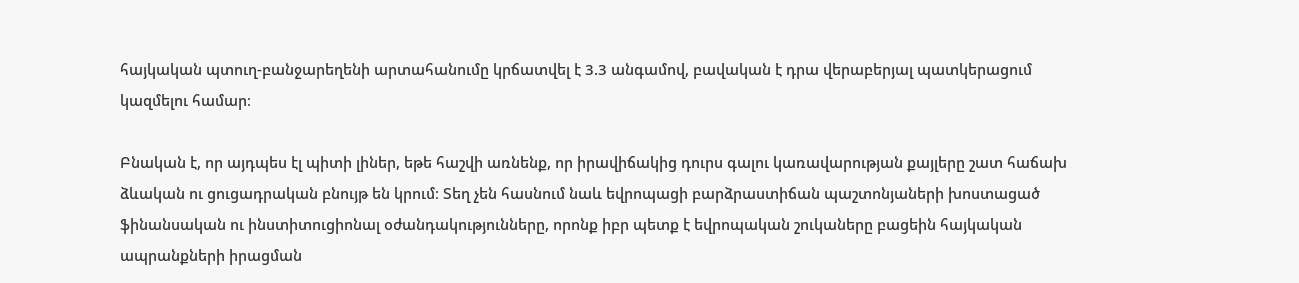հայկական պտուղ-բանջարեղենի արտահանումը կրճատվել է 3.3 անգամով, բավական է դրա վերաբերյալ պատկերացում կազմելու համար։

Բնական է, որ այդպես էլ պիտի լիներ, եթե հաշվի առնենք, որ իրավիճակից դուրս գալու կառավարության քայլերը շատ հաճախ ձևական ու ցուցադրական բնույթ են կրում։ Տեղ չեն հասնում նաև եվրոպացի բարձրաստիճան պաշտոնյաների խոստացած ֆինանսական ու ինստիտուցիոնալ օժանդակությունները, որոնք իբր պետք է եվրոպական շուկաները բացեին հայկական ապրանքների իրացման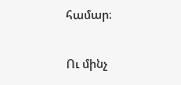համար։

Ու մինչ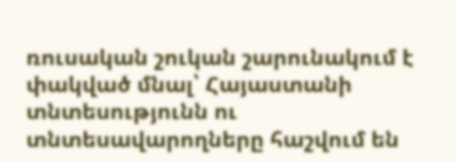ռուսական շուկան շարունակում է փակված մնալ՝ Հայաստանի տնտեսությունն ու տնտեսավարողները հաշվում են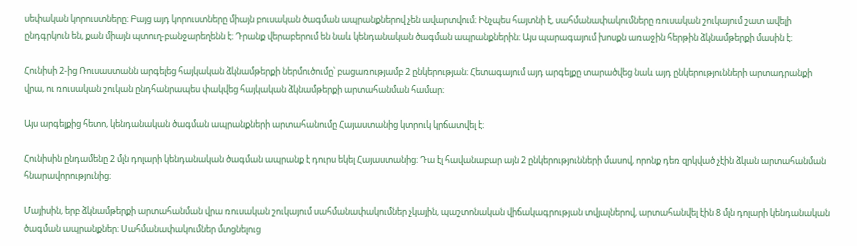սեփական կորուստները։ Բայց այդ կորուստները միայն բուսական ծագման ապրանքներով չեն ավարտվում։ Ինչպես հայտնի է, սահմանափակումները ռուսական շուկայում շատ ավելի ընդգրկուն են, քան միայն պտուղ-բանջարեղենն է։ Դրանք վերաբերում են նաև կենդանական ծագման ապրանքներին։ Այս պարագայում խոսքն առաջին հերթին ձկնամթերքի մասին է։

Հունիսի 2-ից Ռուսաստանն արգելեց հայկական ձկնամթերքի ներմուծումը՝ բացառությամբ 2 ընկերության։ Հետագայում այդ արգելքը տարածվեց նաև այդ ընկերությունների արտադրանքի վրա, ու ռուսական շուկան ընդհանրապես փակվեց հայկական ձկնամթերքի արտահանման համար։

Այս արգելքից հետո, կենդանական ծագման ապրանքների արտահանումը Հայաստանից կտրուկ կրճատվել է։

Հունիսին ընդամենը 2 մլն դոլարի կենդանական ծագման ապրանք է դուրս եկել Հայաստանից։ Դա էլ հավանաբար այն 2 ընկերությունների մասով, որոնք դեռ զրկված չէին ձկան արտահանման հնարավորությունից։

Մայիսին, երբ ձկնամթերքի արտահանման վրա ռուսական շուկայում սահմանափակումներ չկային, պաշտոնական վիճակագրության տվյալներով, արտահանվել էին 8 մլն դոլարի կենդանական ծագման ապրանքներ։ Սահմանափակումներ մտցնելուց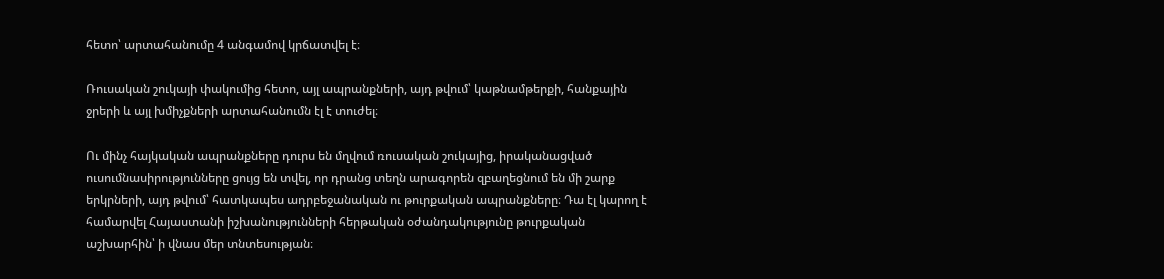հետո՝ արտահանումը 4 անգամով կրճատվել է։

Ռուսական շուկայի փակումից հետո, այլ ապրանքների, այդ թվում՝ կաթնամթերքի, հանքային ջրերի և այլ խմիչքների արտահանումն էլ է տուժել։

Ու մինչ հայկական ապրանքները դուրս են մղվում ռուսական շուկայից, իրականացված ուսումնասիրությունները ցույց են տվել, որ դրանց տեղն արագորեն զբաղեցնում են մի շարք երկրների, այդ թվում՝ հատկապես ադրբեջանական ու թուրքական ապրանքները։ Դա էլ կարող է համարվել Հայաստանի իշխանությունների հերթական օժանդակությունը թուրքական աշխարհին՝ ի վնաս մեր տնտեսության։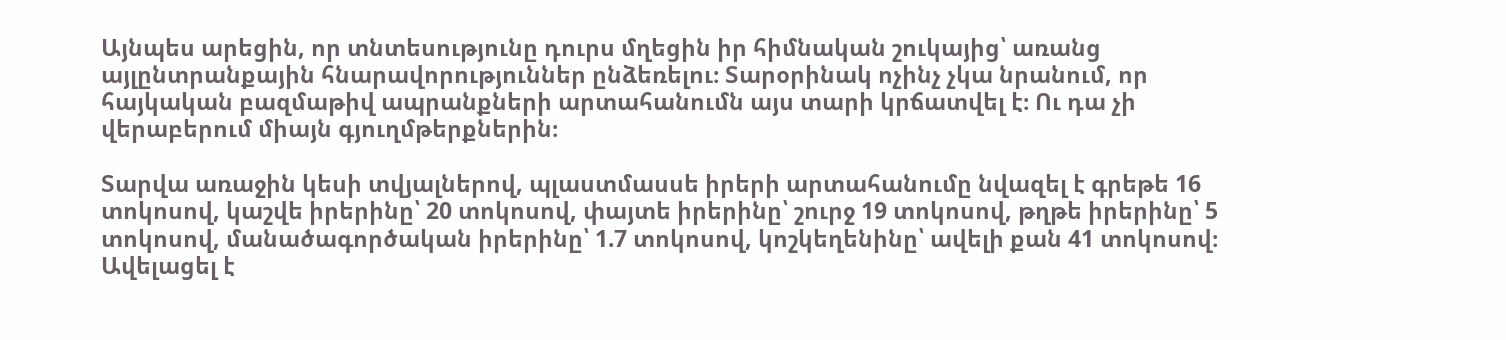Այնպես արեցին, որ տնտեսությունը դուրս մղեցին իր հիմնական շուկայից՝ առանց այլընտրանքային հնարավորություններ ընձեռելու։ Տարօրինակ ոչինչ չկա նրանում, որ հայկական բազմաթիվ ապրանքների արտահանումն այս տարի կրճատվել է։ Ու դա չի վերաբերում միայն գյուղմթերքներին։

Տարվա առաջին կեսի տվյալներով, պլաստմասսե իրերի արտահանումը նվազել է գրեթե 16 տոկոսով, կաշվե իրերինը՝ 20 տոկոսով, փայտե իրերինը՝ շուրջ 19 տոկոսով, թղթե իրերինը՝ 5 տոկոսով, մանածագործական իրերինը՝ 1.7 տոկոսով, կոշկեղենինը՝ ավելի քան 41 տոկոսով։ Ավելացել է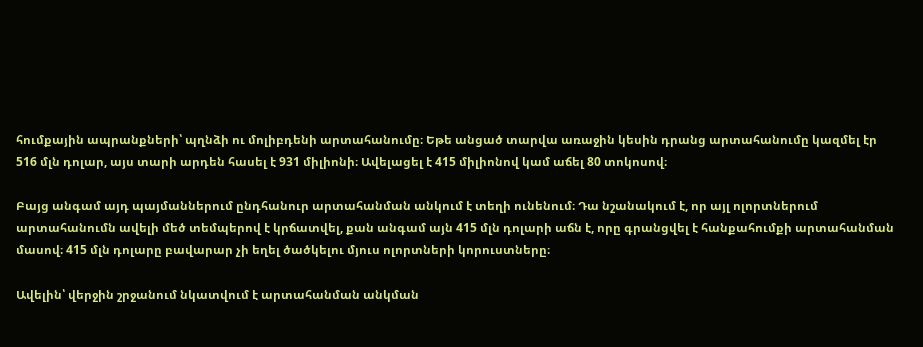հումքային ապրանքների՝ պղնձի ու մոլիբդենի արտահանումը։ Եթե անցած տարվա առաջին կեսին դրանց արտահանումը կազմել էր 516 մլն դոլար, այս տարի արդեն հասել է 931 միլիոնի։ Ավելացել է 415 միլիոնով կամ աճել 80 տոկոսով։

Բայց անգամ այդ պայմաններում ընդհանուր արտահանման անկում է տեղի ունենում։ Դա նշանակում է, որ այլ ոլորտներում արտահանումն ավելի մեծ տեմպերով է կրճատվել, քան անգամ այն 415 մլն դոլարի աճն է, որը գրանցվել է հանքահումքի արտահանման մասով։ 415 մլն դոլարը բավարար չի եղել ծածկելու մյուս ոլորտների կորուստները։

Ավելին՝ վերջին շրջանում նկատվում է արտահանման անկման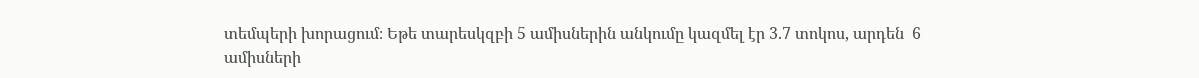տեմպերի խորացում։ Եթե տարեսկզբի 5 ամիսներին անկումը կազմել էր 3.7 տոկոս, արդեն  6 ամիսների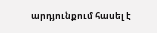արդյունքում հասել է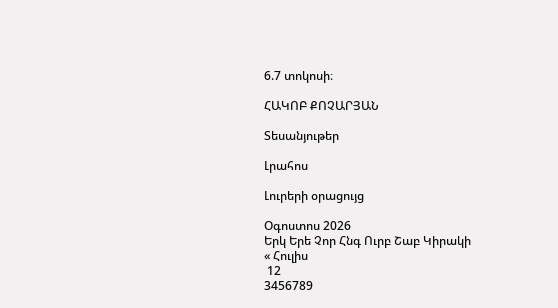6.7 տոկոսի։

ՀԱԿՈԲ ՔՈՉԱՐՅԱՆ

Տեսանյութեր

Լրահոս

Լուրերի օրացույց

Օգոստոս 2026
Երկ Երե Չոր Հնգ Ուրբ Շաբ Կիրակի
« Հուլիս
 12
3456789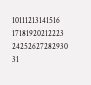10111213141516
17181920212223
24252627282930
31